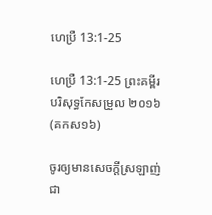ហេប្រឺ 13:1-25

ហេប្រឺ 13:1-25 ព្រះគម្ពីរបរិសុទ្ធកែសម្រួល ២០១៦ (គកស១៦)

ចូរឲ្យមានសេចក្ដីស្រឡាញ់ជា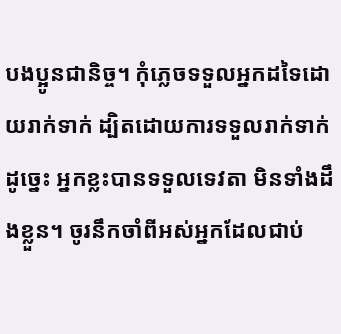បង‌ប្អូនជានិច្ច។ កុំភ្លេចទទួលអ្នកដទៃដោយរាក់ទាក់ ដ្បិតដោយការទទួលរាក់ទាក់ដូច្នេះ អ្នកខ្លះបានទទួលទេវតា មិនទាំងដឹងខ្លួន។ ចូរនឹកចាំពីអស់អ្នកដែលជាប់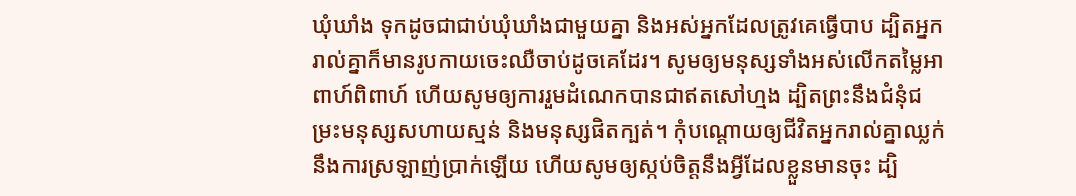ឃុំឃាំង ទុកដូចជាជាប់ឃុំឃាំងជាមួយគ្នា និងអស់អ្នកដែលត្រូវគេធ្វើបាប ដ្បិតអ្នករាល់គ្នាក៏មានរូបកាយចេះឈឺចាប់ដូចគេដែរ។ សូមឲ្យមនុស្សទាំងអស់លើកតម្លៃអាពាហ៍‌ពិពាហ៍ ហើយសូមឲ្យការរួមដំណេកបានជាឥតសៅ‌ហ្មង ដ្បិតព្រះនឹងជំនុំជម្រះមនុស្សសហាយស្មន់ និងមនុស្សផិតក្បត់។ កុំបណ្ដោយឲ្យជីវិតអ្នករាល់គ្នាឈ្លក់នឹងការស្រឡាញ់ប្រាក់ឡើយ ហើយសូមឲ្យស្កប់ចិត្តនឹងអ្វីដែលខ្លួនមានចុះ ដ្បិ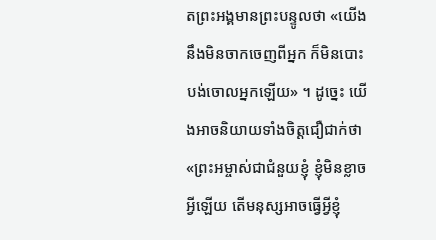តព្រះ‌អង្គមានព្រះ‌បន្ទូលថា «យើងនឹងមិនចាកចេញពីអ្នក ក៏មិនបោះបង់ចោលអ្នកឡើយ» ។ ដូច្នេះ យើងអាចនិយាយទាំងចិត្តជឿជាក់ថា «ព្រះ‌អម្ចាស់ជាជំនួយខ្ញុំ ខ្ញុំមិនខ្លាចអ្វីឡើយ តើមនុស្សអាចធ្វើអ្វីខ្ញុំ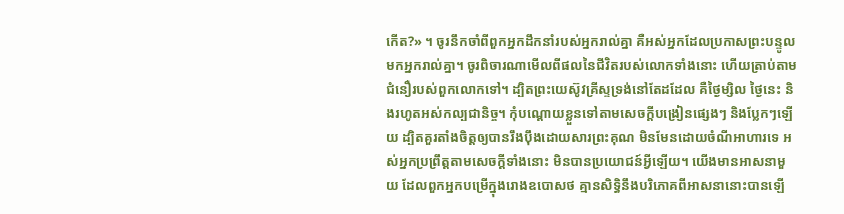កើត?» ។ ចូរនឹកចាំពីពួកអ្នកដឹកនាំរបស់អ្នករាល់គ្នា គឺអស់អ្នកដែលប្រកាសព្រះ‌បន្ទូលមកអ្នករាល់គ្នា។ ចូរពិចារណាមើលពីផលនៃជីវិតរបស់លោកទាំងនោះ ហើយត្រាប់តាមជំនឿរបស់ពួកលោកទៅ។ ដ្បិតព្រះ‌យេស៊ូវ‌គ្រីស្ទទ្រង់នៅតែដដែល គឺថ្ងៃម្សិល ថ្ងៃនេះ និងរហូតអស់កល្បជានិច្ច។ កុំបណ្តោយខ្លួនទៅតាមសេចក្ដីបង្រៀនផ្សេងៗ និងប្លែកៗឡើយ ដ្បិតគួរតាំងចិត្តឲ្យបានរឹងប៉ឹងដោយសារព្រះ‌គុណ មិនមែនដោយចំណីអាហារទេ អស់អ្នកប្រព្រឹត្តតាមសេចក្តីទាំងនោះ មិនបានប្រយោជន៍អ្វីឡើយ។ យើងមានអាសនាមួយ ដែលពួកអ្នកបម្រើក្នុងរោងឧបោសថ គ្មានសិទ្ធិនឹងបរិ‌ភោគពីអាសនានោះបានឡើ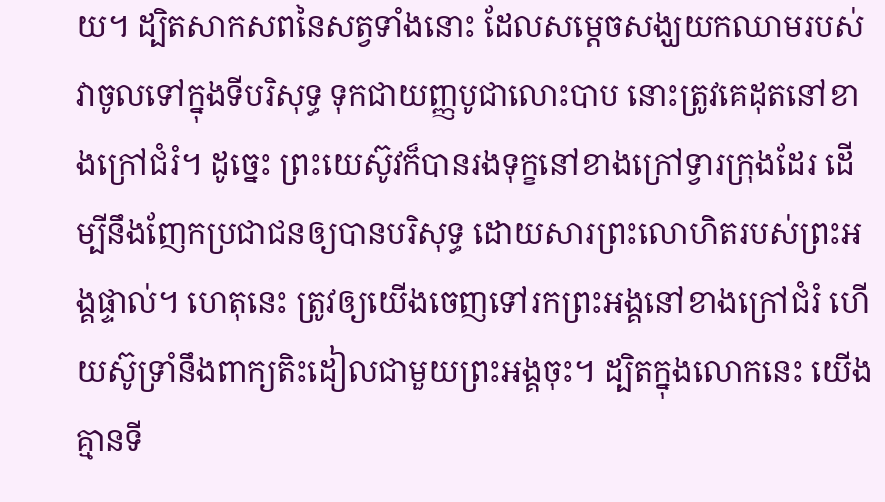យ។ ដ្បិតសាកសពនៃសត្វទាំងនោះ ដែលសម្តេចសង្ឃយកឈាមរបស់វាចូលទៅក្នុងទីបរិសុទ្ធ ទុកជាយញ្ញ‌បូជាលោះបាប នោះត្រូវគេដុតនៅខាងក្រៅជំរំ។ ដូច្នេះ ព្រះ‌យេស៊ូវក៏បានរងទុក្ខនៅខាងក្រៅទ្វារក្រុងដែរ ដើម្បីនឹងញែកប្រជា‌ជនឲ្យបានបរិសុទ្ធ ដោយសារព្រះ‌លោហិតរបស់ព្រះ‌អង្គផ្ទាល់។ ហេតុនេះ ត្រូវឲ្យយើងចេញទៅរកព្រះ‌អង្គនៅខាងក្រៅជំរំ ហើយស៊ូទ្រាំនឹងពាក្យតិះដៀលជាមួយព្រះ‌អង្គចុះ។ ដ្បិតក្នុងលោកនេះ យើងគ្មានទី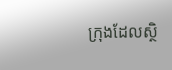ក្រុងដែលស្ថិ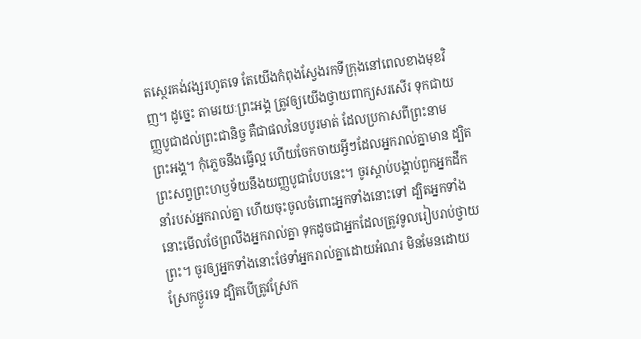តស្ថេរគង់វង្សរហូតទេ តែយើងកំពុងស្វែងរកទីក្រុងនៅពេលខាងមុខវិញ។ ដូច្នេះ តាមរយៈព្រះ‌អង្គ ត្រូវឲ្យយើងថ្វាយពាក្យសរសើរ ទុកជាយញ្ញបូជាដល់ព្រះជានិច្ច គឺជាផលនៃបបូរមាត់ ដែលប្រកាសពីព្រះ‌នាមព្រះ‌អង្គ។ កុំភ្លេចនឹងធ្វើល្អ ហើយចែកចាយអ្វីៗដែលអ្នករាល់គ្នាមាន ដ្បិតព្រះសព្វព្រះ‌ហឫ‌ទ័យនឹងយញ្ញបូជាបែបនេះ។ ចូរស្តាប់បង្គាប់ពួកអ្នកដឹកនាំរបស់អ្នករាល់គ្នា ហើយចុះចូលចំពោះអ្នកទាំងនោះទៅ ដ្បិតអ្នកទាំងនោះមើលថែព្រលឹងអ្នករាល់គ្នា ទុកដូចជាអ្នកដែលត្រូវទូលរៀបរាប់ថ្វាយព្រះ។ ចូរឲ្យអ្នកទាំងនោះថែទាំអ្នករាល់គ្នាដោយអំណរ មិនមែនដោយស្រែកថ្ងូរទេ ដ្បិតបើត្រូវស្រែក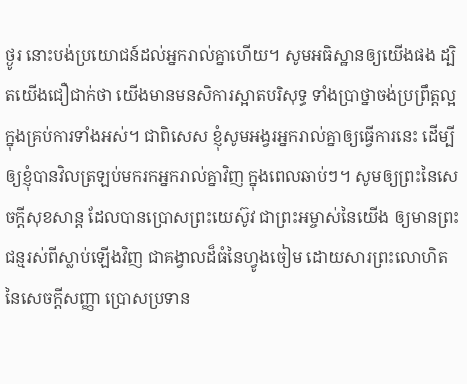ថ្ងូរ នោះបង់ប្រយោជន៍ដល់អ្នករាល់គ្នាហើយ។ សូមអធិស្ឋានឲ្យយើងផង ដ្បិតយើងជឿជាក់ថា យើងមានមនសិការស្អាតបរិសុទ្ធ ទាំងប្រាថ្នាចង់ប្រព្រឹត្តល្អក្នុងគ្រប់ការទាំងអស់។ ជាពិសេស ខ្ញុំសូមអង្វរអ្នករាល់គ្នាឲ្យធ្វើការនេះ ដើម្បីឲ្យខ្ញុំបានវិលត្រឡប់មករកអ្នករាល់គ្នាវិញ ក្នុងពេលឆាប់ៗ។ សូមឲ្យព្រះនៃសេចក្តីសុខសាន្ត ដែលបានប្រោសព្រះ‌យេស៊ូវ ជាព្រះ‌អម្ចាស់នៃយើង ឲ្យមានព្រះជន្មរស់ពីស្លាប់ឡើងវិញ ជាគង្វាលដ៏ធំនៃហ្វូងចៀម ដោយសារព្រះលោហិតនៃសេចក្ដីសញ្ញា ប្រោសប្រទាន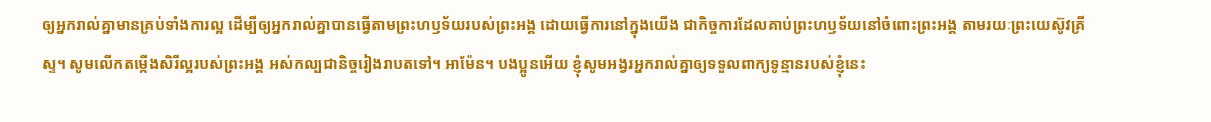ឲ្យអ្នករាល់គ្នាមានគ្រប់ទាំងការល្អ ដើម្បីឲ្យអ្នករាល់គ្នាបានធ្វើតាមព្រះ‌ហឫ‌ទ័យរបស់ព្រះ‌អង្គ ដោយធ្វើការនៅក្នុងយើង ជាកិច្ច‌ការដែលគាប់ព្រះ‌ហឫ‌ទ័យនៅចំពោះព្រះ‌អង្គ តាមរយៈព្រះ‌យេស៊ូវ‌គ្រីស្ទ។ សូមលើកតម្កើងសិរី‌ល្អរបស់ព្រះ‌អង្គ អស់កល្បជានិច្ចរៀងរាបតទៅ។ អាម៉ែន។ បង‌ប្អូនអើយ ខ្ញុំសូមអង្វរអ្នករាល់គ្នាឲ្យទទួលពាក្យទូន្មានរបស់ខ្ញុំនេះ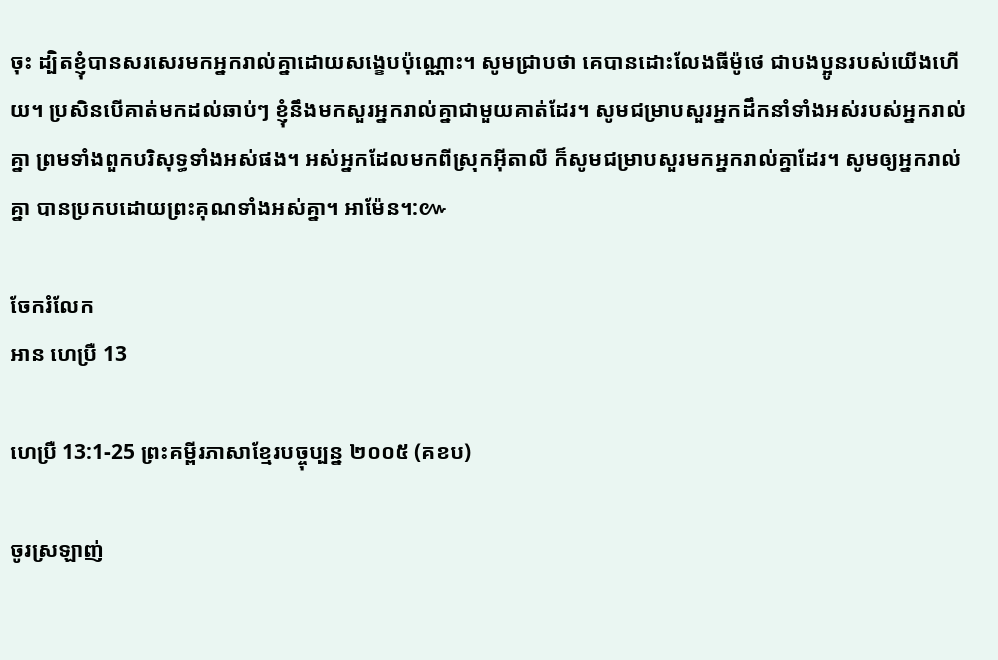ចុះ ដ្បិតខ្ញុំបានសរសេរមកអ្នករាល់គ្នាដោយសង្ខេបប៉ុណ្ណោះ។ សូមជ្រាបថា គេបានដោះលែងធីម៉ូថេ ជាបង‌ប្អូនរបស់យើងហើយ។ ប្រសិន‌បើគាត់មកដល់ឆាប់ៗ ខ្ញុំនឹងមកសួរអ្នករាល់គ្នាជាមួយគាត់ដែរ។ សូមជម្រាបសួរអ្នកដឹកនាំទាំងអស់របស់អ្នករាល់គ្នា ព្រមទាំងពួកបរិសុទ្ធទាំងអស់ផង។ អស់អ្នកដែលមកពីស្រុកអ៊ីតា‌លី ក៏សូមជម្រាបសួរមកអ្នករាល់គ្នាដែរ។ សូមឲ្យអ្នករាល់គ្នា បានប្រកបដោយព្រះ‌គុណទាំងអស់គ្នា។ អាម៉ែន។:៚

ចែករំលែក
អាន ហេប្រឺ 13

ហេប្រឺ 13:1-25 ព្រះគម្ពីរភាសាខ្មែរបច្ចុប្បន្ន ២០០៥ (គខប)

ចូរស្រឡាញ់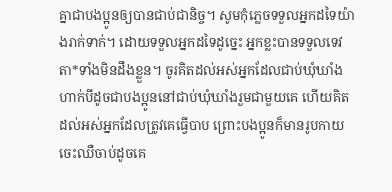គ្នាជាបងប្អូនឲ្យបានជាប់ជានិច្ច។ សូមកុំភ្លេចទទួលអ្នកដទៃយ៉ាងរាក់‌ទាក់។ ដោយទទួលអ្នកដទៃដូច្នេះ អ្នកខ្លះបានទទួលទេវតា*ទាំងមិនដឹងខ្លួន។ ចូរគិតដល់អស់អ្នកដែលជាប់ឃុំ‌ឃាំង ហាក់បីដូចជាបងប្អូននៅជាប់ឃុំ‌ឃាំងរួមជាមួយគេ ហើយគិតដល់អស់អ្នកដែលត្រូវគេធ្វើបាប ព្រោះបងប្អូនក៏មានរូបកាយចេះឈឺចាប់ដូចគេ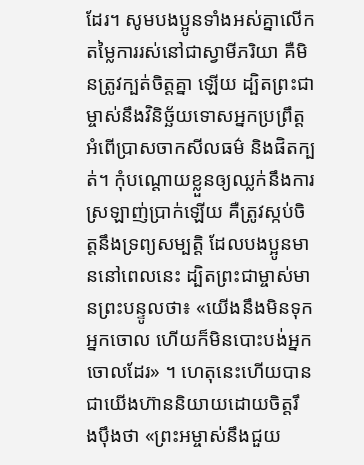ដែរ។ សូមបងប្អូនទាំងអស់គ្នាលើកតម្លៃការរស់នៅជាស្វាមីភរិយា គឺមិនត្រូវក្បត់ចិត្តគ្នា ឡើយ ដ្បិតព្រះ‌ជាម្ចាស់នឹងវិនិច្ឆ័យទោសអ្នកប្រព្រឹត្តអំពើប្រាស‌ចាកសីលធម៌ និងផិតក្បត់។ កុំបណ្ដោយខ្លួនឲ្យឈ្លក់នឹងការស្រឡាញ់ប្រាក់ឡើយ គឺត្រូវស្កប់ចិត្តនឹងទ្រព្យសម្បត្តិ ដែលបងប្អូនមាននៅពេលនេះ ដ្បិតព្រះ‌ជាម្ចាស់មានព្រះ‌បន្ទូលថា៖ «យើងនឹងមិនទុកអ្នកចោល ហើយក៏មិនបោះបង់អ្នកចោលដែរ» ។ ហេតុនេះហើយបានជាយើងហ៊ាននិយាយដោយចិត្តរឹង‌ប៉ឹងថា «ព្រះ‌អម្ចាស់នឹងជួយ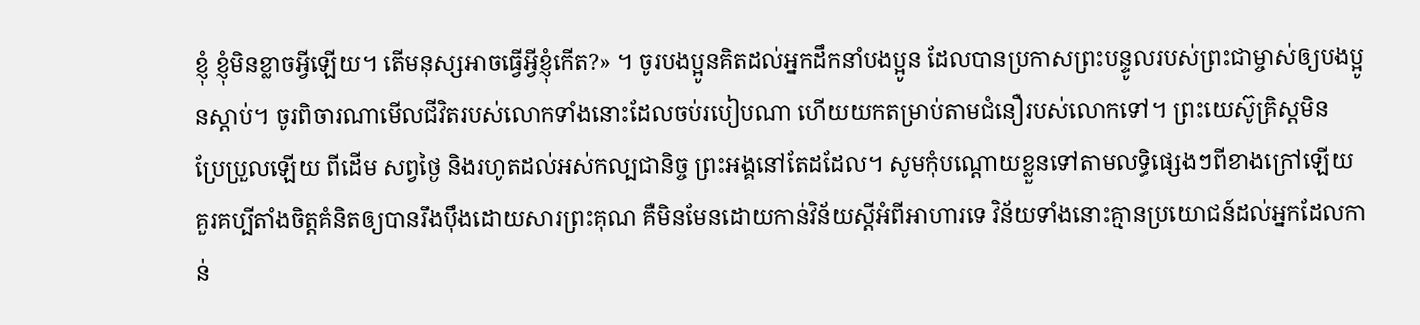ខ្ញុំ ខ្ញុំមិនខ្លាចអ្វីឡើយ។ តើមនុស្សអាចធ្វើអ្វីខ្ញុំកើត?» ។ ចូរបងប្អូនគិតដល់អ្នកដឹកនាំបងប្អូន ដែលបានប្រកាសព្រះ‌បន្ទូលរបស់ព្រះ‌ជាម្ចាស់ឲ្យបងប្អូនស្ដាប់។ ចូរពិចារណាមើលជីវិតរបស់លោកទាំងនោះដែលចប់របៀបណា ហើយយកតម្រាប់តាមជំនឿរបស់លោកទៅ។ ព្រះ‌យេស៊ូគ្រិស្តមិនប្រែ‌ប្រួលឡើយ ពីដើម សព្វថ្ងៃ និងរហូតដល់អស់‌កល្បជានិច្ច ព្រះអង្គនៅតែដដែល។ សូមកុំបណ្ដោយខ្លួនទៅតាមលទ្ធិផ្សេងៗពីខាងក្រៅឡើយ គួរគប្បីតាំងចិត្តគំនិតឲ្យបានរឹង‌ប៉ឹងដោយ‌សារព្រះ‌គុណ គឺមិនមែនដោយកាន់វិន័យស្ដីអំពីអាហារទេ វិន័យទាំងនោះគ្មានប្រយោជន៍ដល់អ្នកដែលកាន់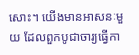សោះ។ យើងមានអាសនៈមួយ ដែលពួកបូជា‌ចារ្យធ្វើកា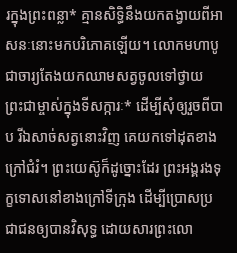រក្នុងព្រះ‌ពន្លា* គ្មានសិទ្ធិនឹងយកតង្វាយពីអាសនៈនោះមកបរិភោគឡើយ។ លោកមហាបូជា‌ចារ្យតែងយកឈាមសត្វចូលទៅថ្វាយព្រះ‌ជាម្ចាស់ក្នុងទីសក្ការៈ* ដើម្បីសុំឲ្យរួចពីបាប រីឯសាច់សត្វនោះវិញ គេយកទៅដុតខាងក្រៅជំរំ។ ព្រះ‌យេស៊ូក៏ដូច្នោះដែរ ព្រះអង្គរង‌ទុក្ខទោសនៅខាងក្រៅទីក្រុង ដើម្បីប្រោសប្រជា‌ជនឲ្យបានវិសុទ្ធ ដោយ‌សារព្រះ‌លោ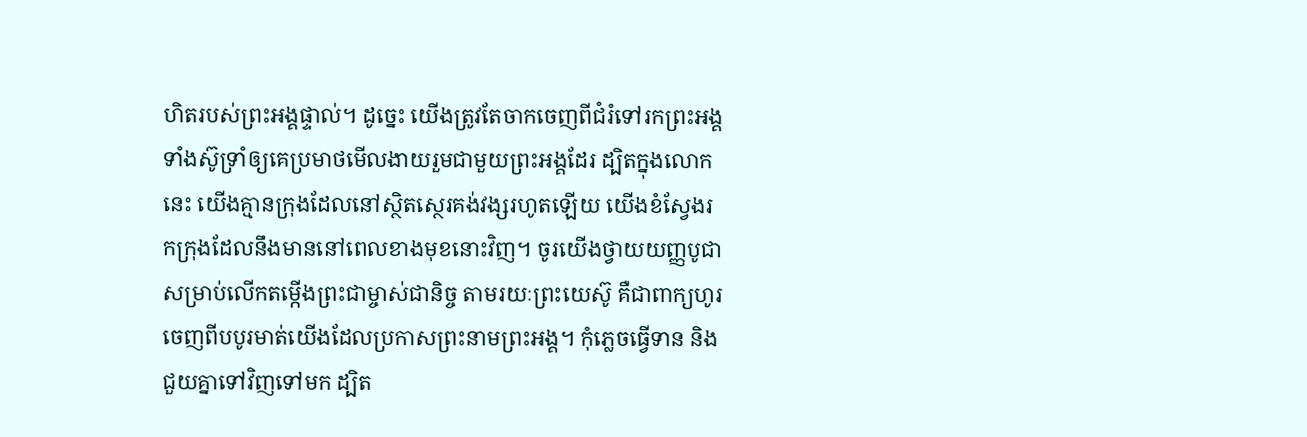ហិតរបស់ព្រះអង្គផ្ទាល់។ ដូច្នេះ យើងត្រូវតែចាកចេញពីជំរំទៅរកព្រះអង្គ ទាំងស៊ូ‌ទ្រាំឲ្យគេប្រមាថមើល‌ងាយរួមជាមួយព្រះអង្គដែរ ដ្បិតក្នុងលោកនេះ យើងគ្មានក្រុងដែលនៅស្ថិត‌ស្ថេរគង់‌វង្សរហូតឡើយ យើងខំស្វែងរកក្រុងដែលនឹងមាននៅពេលខាងមុខនោះវិញ។ ចូរយើងថ្វាយយញ្ញ‌បូជាសម្រាប់លើកតម្កើងព្រះ‌ជាម្ចាស់ជានិច្ច តាមរយៈព្រះ‌យេស៊ូ គឺជាពាក្យហូរចេញពីបបូរមាត់យើងដែលប្រកាសព្រះ‌នាមព្រះអង្គ។ កុំភ្លេចធ្វើទាន និងជួយគ្នាទៅវិញទៅមក ដ្បិត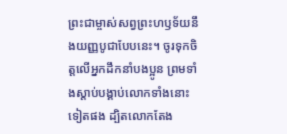ព្រះ‌ជាម្ចាស់សព្វព្រះ‌ហឫទ័យនឹងយញ្ញ‌បូជាបែបនេះ។ ចូរទុកចិត្តលើអ្នកដឹកនាំបងប្អូន ព្រមទាំងស្ដាប់បង្គាប់លោកទាំងនោះទៀតផង ដ្បិតលោកតែង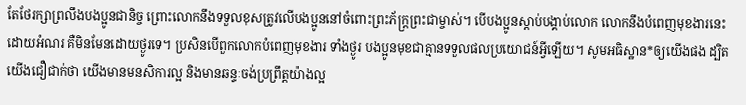តែថែ‌រក្សាព្រលឹងបងប្អូនជានិច្ច ព្រោះលោកនឹងទទួលខុសត្រូវលើបងប្អូននៅចំពោះព្រះ‌ភ័ក្ត្រព្រះ‌ជាម្ចាស់។ បើបងប្អូនស្ដាប់បង្គាប់លោក លោកនឹងបំពេញមុខងារនេះដោយអំណរ គឺមិនមែនដោយថ្ងូរទេ។ ប្រសិនបើពួកលោកបំពេញមុខងារ ទាំងថ្ងូរ បងប្អូនមុខជាគ្មានទទួលផលប្រយោជន៍អ្វីឡើយ។ សូមអធិស្ឋាន*ឲ្យយើងផង ដ្បិតយើងជឿជាក់ថា យើងមានមន‌សិការល្អ និងមានឆន្ទៈចង់ប្រព្រឹត្តយ៉ាងល្អ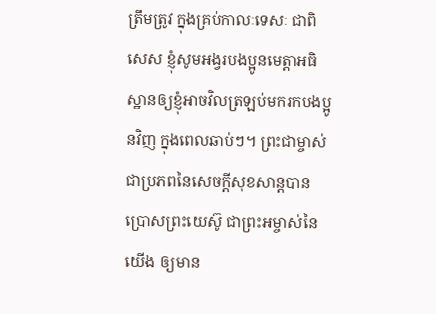ត្រឹមត្រូវ ក្នុងគ្រប់កាលៈ‌ទេសៈ ជាពិសេស ខ្ញុំសូមអង្វរបងប្អូនមេត្តាអធិស្ឋានឲ្យខ្ញុំអាចវិលត្រឡប់មករកបងប្អូនវិញ ក្នុងពេលឆាប់ៗ។ ព្រះ‌ជាម្ចាស់ជាប្រភពនៃសេចក្ដីសុខ‌សាន្តបានប្រោសព្រះ‌យេស៊ូ ជាព្រះ‌អម្ចាស់នៃយើង ឲ្យមាន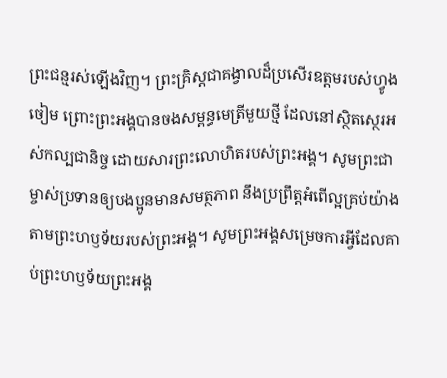ព្រះ‌ជន្មរស់ឡើងវិញ។ ព្រះ‌គ្រិស្តជាគង្វាលដ៏ប្រសើរឧត្ដមរបស់ហ្វូងចៀម ព្រោះព្រះអង្គបានចងសម្ពន្ធ‌មេត្រីមួយថ្មី ដែលនៅស្ថិត‌ស្ថេរអស់‌កល្បជានិច្ច ដោយ‌សារព្រះ‌លោហិតរបស់ព្រះអង្គ។ សូមព្រះ‌ជាម្ចាស់ប្រទានឲ្យបងប្អូនមានសមត្ថ‌ភាព នឹងប្រព្រឹត្តអំពើល្អគ្រប់យ៉ាង តាមព្រះ‌ហឫទ័យរបស់ព្រះអង្គ។ សូមព្រះអង្គសម្រេចការអ្វីដែលគាប់ព្រះ‌ហឫទ័យព្រះអង្គ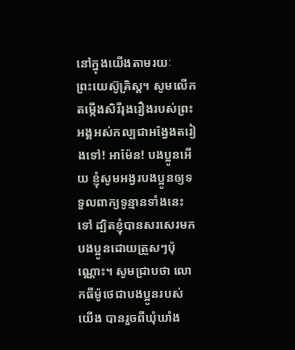នៅក្នុងយើងតាមរយៈព្រះ‌យេស៊ូគ្រិស្ត។ សូមលើកតម្កើងសិរី‌រុងរឿងរបស់ព្រះអង្គអស់‌កល្បជាអង្វែងតរៀងទៅ! អាម៉ែន! បងប្អូនអើយ ខ្ញុំសូមអង្វរបងប្អូនឲ្យទទួលពាក្យទូន្មានទាំងនេះទៅ ដ្បិតខ្ញុំបានសរសេរមកបងប្អូនដោយត្រួសៗប៉ុណ្ណោះ។ សូមជ្រាបថា លោកធីម៉ូថេជាបងប្អូនរបស់យើង បានរួចពីឃុំ‌ឃាំង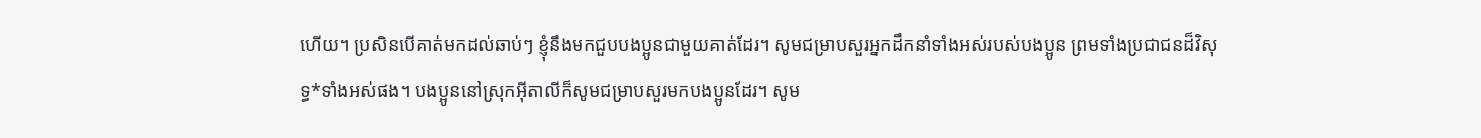ហើយ។ ប្រសិនបើគាត់មកដល់ឆាប់ៗ ខ្ញុំនឹងមកជួបបងប្អូនជាមួយគាត់ដែរ។ សូមជម្រាបសួរអ្នកដឹកនាំទាំងអស់របស់បងប្អូន ព្រមទាំងប្រជា‌ជនដ៏វិសុទ្ធ*ទាំងអស់ផង។ បងប្អូននៅស្រុកអ៊ីតា‌លីក៏សូមជម្រាបសួរមកបងប្អូនដែរ។ សូម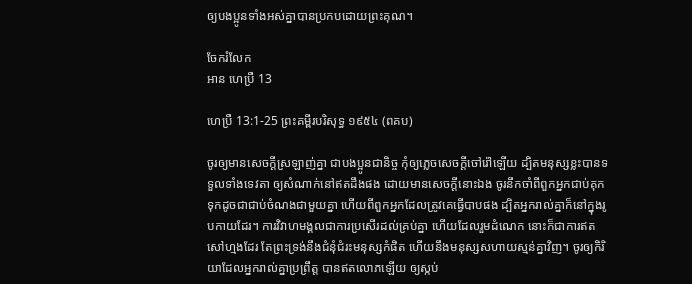ឲ្យបងប្អូនទាំងអស់គ្នាបានប្រកបដោយព្រះ‌គុណ។

ចែករំលែក
អាន ហេប្រឺ 13

ហេប្រឺ 13:1-25 ព្រះគម្ពីរបរិសុទ្ធ ១៩៥៤ (ពគប)

ចូរឲ្យមានសេចក្ដីស្រឡាញ់គ្នា ជាបងប្អូនជានិច្ច កុំឲ្យភ្លេចសេចក្ដីចៅ‌រ៉ៅឡើយ ដ្បិតមនុស្សខ្លះបានទទួលទាំងទេវតា ឲ្យសំណាក់នៅឥតដឹងផង ដោយមានសេចក្ដីនោះឯង ចូរនឹកចាំពីពួកអ្នកជាប់គុក ទុកដូចជាជាប់ចំណងជាមួយគ្នា ហើយពីពួកអ្នកដែលត្រូវគេធ្វើបាបផង ដ្បិតអ្នករាល់គ្នាក៏នៅក្នុងរូប‌កាយដែរ។ ការវិវាហ‌មង្គលជាការប្រសើរដល់គ្រប់គ្នា ហើយដែលរួមដំណេក នោះក៏ជាការឥតសៅ‌ហ្មងដែរ តែព្រះ‌ទ្រង់នឹងជំនុំជំរះមនុស្សកំផិត ហើយនឹងមនុស្សសហាយ‌ស្មន់គ្នាវិញ។ ចូរឲ្យកិរិយាដែលអ្នករាល់គ្នាប្រព្រឹត្ត បានឥតលោភឡើយ ឲ្យស្កប់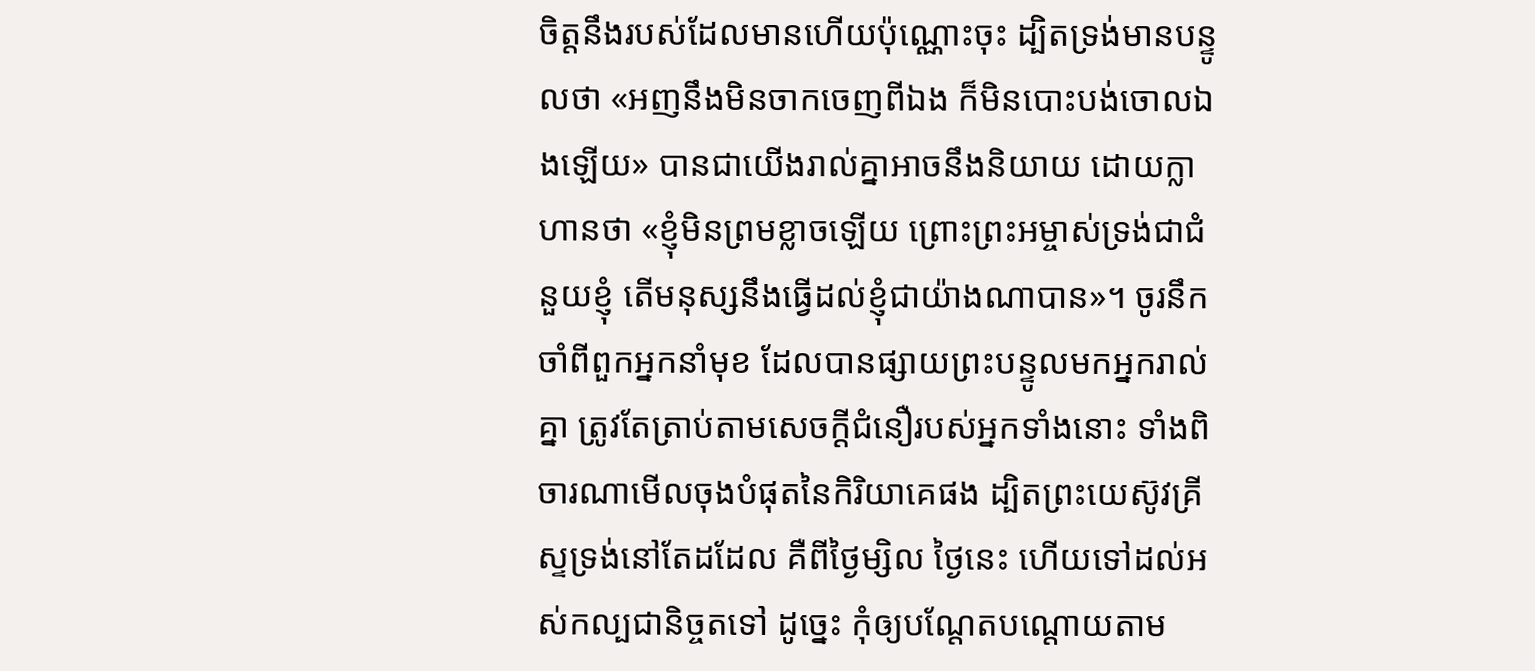ចិត្តនឹងរបស់ដែលមានហើយប៉ុណ្ណោះចុះ ដ្បិតទ្រង់មានបន្ទូលថា «អញនឹងមិនចាកចេញពីឯង ក៏មិនបោះបង់ចោលឯងឡើយ» បានជាយើងរាល់គ្នាអាចនឹងនិយាយ ដោយក្លាហានថា «ខ្ញុំមិនព្រមខ្លាចឡើយ ព្រោះព្រះ‌អម្ចាស់ទ្រង់ជាជំនួយខ្ញុំ តើមនុស្សនឹងធ្វើដល់ខ្ញុំជាយ៉ាងណាបាន»។ ចូរនឹកចាំពីពួកអ្នកនាំមុខ ដែលបានផ្សាយព្រះ‌បន្ទូលមកអ្នករាល់គ្នា ត្រូវតែត្រាប់តាមសេចក្ដីជំនឿរបស់អ្នកទាំងនោះ ទាំងពិចារណាមើលចុងបំផុតនៃកិរិយាគេផង ដ្បិតព្រះ‌យេស៊ូវគ្រីស្ទទ្រង់នៅតែដដែល គឺពីថ្ងៃម្សិល ថ្ងៃនេះ ហើយទៅដល់អស់‌កល្បជានិច្ចតទៅ ដូច្នេះ កុំឲ្យបណ្តែតបណ្តោយតាម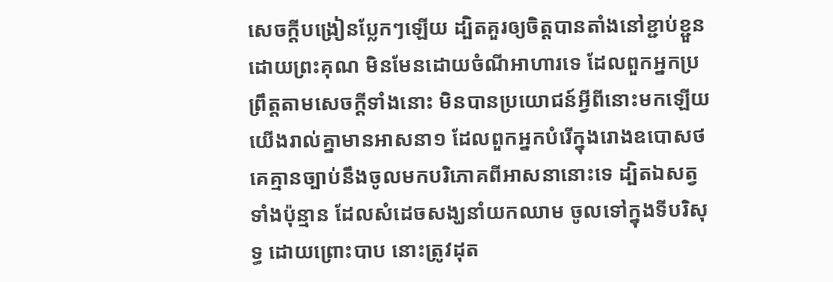សេចក្ដីបង្រៀនប្លែកៗឡើយ ដ្បិតគួរឲ្យចិត្តបានតាំងនៅខ្ជាប់‌ខ្ជួន ដោយព្រះ‌គុណ មិនមែនដោយចំណីអាហារទេ ដែលពួកអ្នកប្រព្រឹត្តតាមសេចក្ដីទាំងនោះ មិនបានប្រយោជន៍អ្វីពីនោះមកឡើយ យើងរាល់គ្នាមានអាសនា១ ដែលពួកអ្នកបំរើក្នុងរោងឧបោសថ គេគ្មានច្បាប់នឹងចូលមកបរិភោគពីអាសនានោះទេ ដ្បិតឯសត្វទាំងប៉ុន្មាន ដែលសំដេចសង្ឃនាំយកឈាម ចូលទៅក្នុងទីបរិសុទ្ធ ដោយព្រោះបាប នោះត្រូវដុត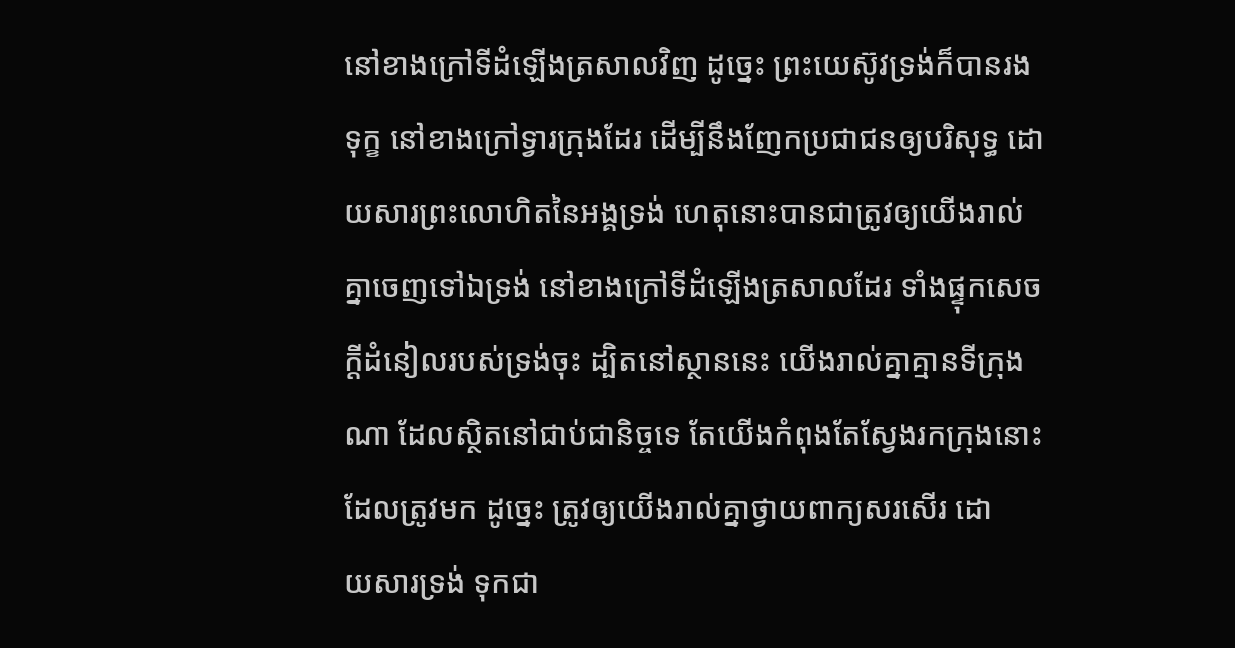នៅខាងក្រៅទីដំឡើងត្រសាលវិញ ដូច្នេះ ព្រះ‌យេស៊ូវទ្រង់ក៏បានរងទុក្ខ នៅខាងក្រៅទ្វារក្រុងដែរ ដើម្បីនឹងញែកប្រជា‌ជនឲ្យបរិសុទ្ធ ដោយ‌សារព្រះ‌លោហិតនៃអង្គទ្រង់ ហេតុនោះបានជាត្រូវឲ្យយើងរាល់គ្នាចេញទៅឯទ្រង់ នៅខាងក្រៅទីដំឡើងត្រសាលដែរ ទាំងផ្ទុកសេចក្ដីដំនៀលរបស់ទ្រង់ចុះ ដ្បិតនៅស្ថាននេះ យើងរាល់គ្នាគ្មានទីក្រុងណា ដែលស្ថិតនៅជាប់ជានិច្ចទេ តែយើងកំពុងតែស្វែងរកក្រុងនោះដែលត្រូវមក ដូច្នេះ ត្រូវឲ្យយើងរាល់គ្នាថ្វាយពាក្យសរសើរ ដោយ‌សារទ្រង់ ទុកជា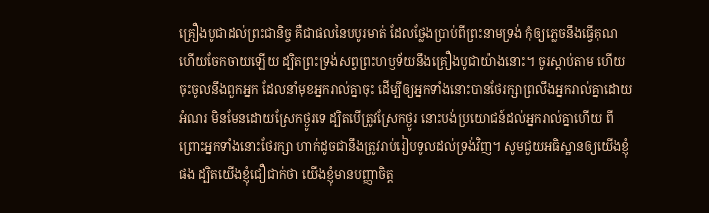គ្រឿងបូជាដល់ព្រះជានិច្ច គឺជាផលនៃបបូរមាត់ ដែលថ្លែងប្រាប់ពីព្រះ‌នាមទ្រង់ កុំឲ្យភ្លេចនឹងធ្វើគុណ ហើយចែកចាយឡើយ ដ្បិតព្រះ‌ទ្រង់សព្វព្រះ‌ហឫទ័យនឹងគ្រឿងបូជាយ៉ាងនោះ។ ចូរស្តាប់តាម ហើយចុះចូលនឹងពួកអ្នក ដែលនាំមុខអ្នករាល់គ្នាចុះ ដើម្បីឲ្យអ្នកទាំងនោះបានថែរក្សាព្រលឹងអ្នករាល់គ្នាដោយអំណរ មិនមែនដោយស្រែកថ្ងូរទេ ដ្បិតបើត្រូវស្រែកថ្ងូរ នោះបង់ប្រយោជន៍ដល់អ្នករាល់គ្នាហើយ ពីព្រោះអ្នកទាំងនោះថែរក្សា ហាក់ដូចជានឹងត្រូវរាប់រៀបទូលដល់ទ្រង់វិញ។ សូមជួយអធិស្ឋានឲ្យយើងខ្ញុំផង ដ្បិតយើងខ្ញុំជឿ‌ជាក់ថា យើងខ្ញុំមានបញ្ញាចិត្ត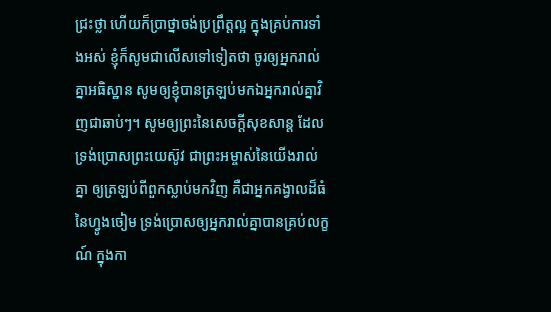ជ្រះ‌ថ្លា ហើយក៏ប្រាថ្នាចង់ប្រព្រឹត្តល្អ ក្នុងគ្រប់ការទាំងអស់ ខ្ញុំក៏សូមជាលើសទៅទៀតថា ចូរឲ្យអ្នករាល់គ្នាអធិស្ឋាន សូមឲ្យខ្ញុំបានត្រឡប់មកឯអ្នករាល់គ្នាវិញជាឆាប់ៗ។ សូមឲ្យព្រះនៃសេចក្ដីសុខ‌សាន្ត ដែលទ្រង់ប្រោសព្រះ‌យេស៊ូវ ជាព្រះ‌អម្ចាស់នៃយើងរាល់គ្នា ឲ្យត្រឡប់ពីពួកស្លាប់មកវិញ គឺជាអ្នកគង្វាលដ៏ធំនៃហ្វូងចៀម ទ្រង់ប្រោសឲ្យអ្នករាល់គ្នាបានគ្រប់លក្ខណ៍ ក្នុងកា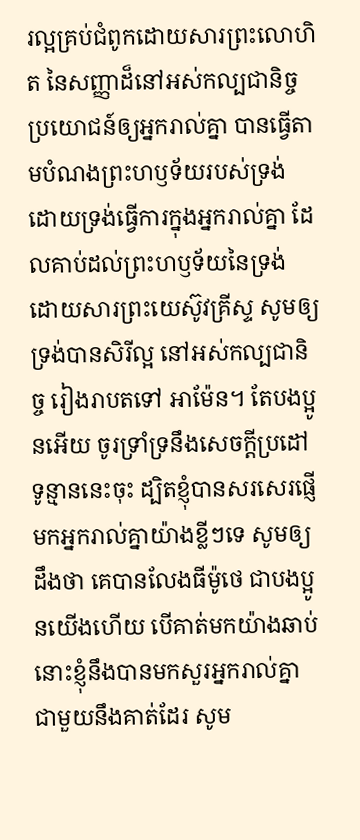រល្អគ្រប់ជំពូកដោយ‌សារព្រះ‌លោហិត នៃសញ្ញាដ៏នៅអស់‌កល្បជានិច្ច ប្រយោជន៍ឲ្យអ្នករាល់គ្នា បានធ្វើតាមបំណងព្រះ‌ហឫទ័យរបស់ទ្រង់ ដោយទ្រង់ធ្វើការក្នុងអ្នករាល់គ្នា ដែលគាប់ដល់ព្រះ‌ហឫទ័យនៃទ្រង់ ដោយ‌សារព្រះ‌យេស៊ូវគ្រីស្ទ សូមឲ្យទ្រង់បានសិរី‌ល្អ នៅអស់‌កល្បជានិច្ច រៀងរាបតទៅ អាម៉ែន។ តែបងប្អូនអើយ ចូរទ្រាំ‌ទ្រនឹងសេចក្ដីប្រដៅទូន្មាននេះចុះ ដ្បិតខ្ញុំបានសរសេរផ្ញើមកអ្នករាល់គ្នាយ៉ាងខ្លីៗទេ សូមឲ្យដឹងថា គេបានលែងធីម៉ូថេ ជាបងប្អូនយើងហើយ បើគាត់មកយ៉ាងឆាប់ នោះខ្ញុំនឹងបានមកសួរអ្នករាល់គ្នា ជាមួយនឹងគាត់ដែរ សូម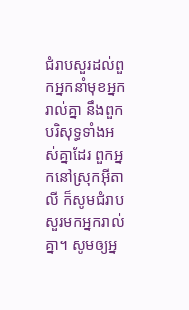ជំរាបសួរដល់ពួកអ្នកនាំមុខអ្នករាល់គ្នា នឹងពួកបរិសុទ្ធទាំងអស់គ្នាដែរ ពួកអ្នកនៅស្រុកអ៊ីតាលី ក៏សូមជំរាបសួរមកអ្នករាល់គ្នា។ សូមឲ្យអ្ន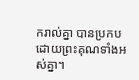ករាល់គ្នា បានប្រកបដោយព្រះ‌គុណទាំងអស់គ្នា។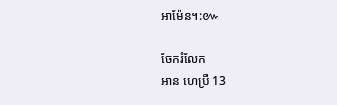អាម៉ែន។:៚

ចែករំលែក
អាន ហេប្រឺ 13